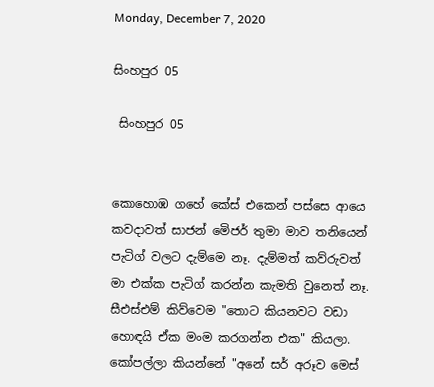Monday, December 7, 2020

සිංහපුර 05

 සිංහපුර 05


කොහොඹ ගහේ කේස් එකෙන් පස්සෙ ආයෙ කවදාවත් සාජන් මෙිජර් තුමා මාව තනියෙන් පැටිග් වලට දැම්මෙ නෑ. දැම්මත් කව්රුවත් මා එක්ක පැටිග් කරන්න කැමති වුනෙත් නෑ. සීඑස්එම් කිව්වෙම "තොට කියනවට වඩා හොඳයි ඒක මංම කරගන්න එක" කියලා. කෝපල්ලා කියන්නේ "අනේ සර් අරූව මෙස්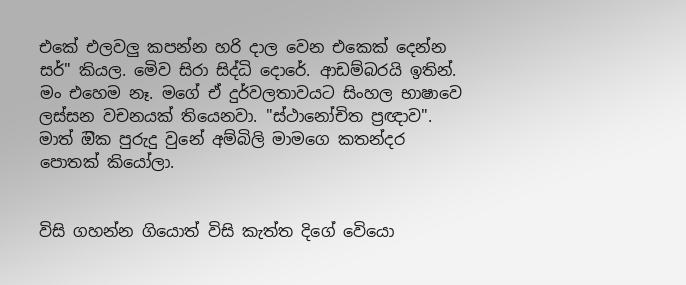එකේ එලවලු කපන්න හරි දාල වෙන එකෙක් දෙන්න සර්" කියල. මෙිව සිරා සිද්ධි දොරේ. ආඩම්බරයි ඉතින්. මං එහෙම නෑ. මගේ ඒ දුර්වලතාවයට සිංහල භාෂාවෙ ලස්සන වචනයක් තියෙනවා. "ස්ථානෝචිත ප්‍රඥාව". මාත් ඔික පුරුදු වුනේ අම්බිලි මාමගෙ කතන්දර පොතක් කියෝලා.


විසි ගහන්න ගියොත් විසි කැත්ත දිගේ වෙියො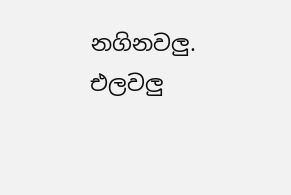නගිනවලු. එලවලු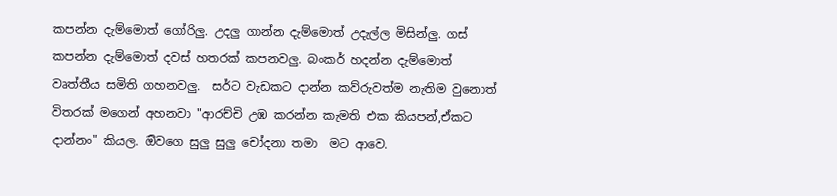කපන්න දැම්මොත් ගෝරිලු. උදලු ගාන්න දැම්මොත් උදැල්ල මිසින්ලු. ගස් කපන්න දැම්මොත් දවස් හතරක් කපනවලු. බංකර් හදන්න දැම්මොත් වෘත්තීය සමිති ගහනවලු.  සර්ට වැඩකට දාන්න කව්රුවත්ම නැතිම වුනොත් විතරක් මගෙන් අහනවා "ආරච්චි උඹ කරන්න කැමති එක කියපන්,ඒකට දාන්නං" කියල. ඔිවගෙ සුලු සුලු චෝදනා තමා  මට ආවෙ.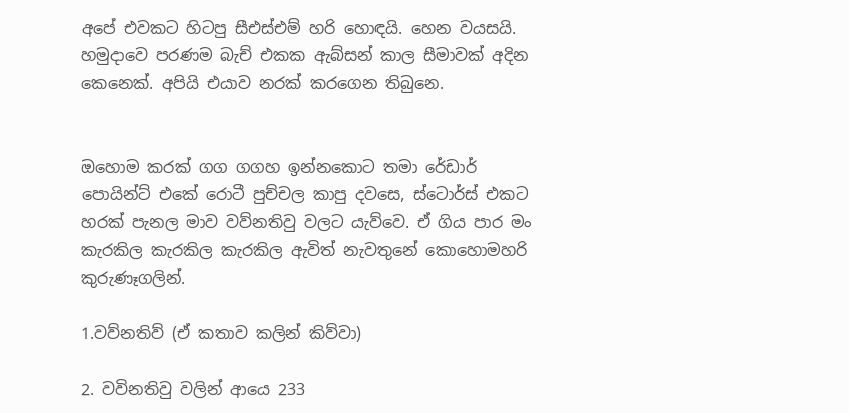අපේ එවකට හිටපු සීඑස්එම් හරි හොඳයි. හෙන වයසයි. හමුදාවෙ පරණම බැච් එකක ඇබ්සන් කාල සීමාවක් අදින කෙනෙක්. අපියි එයාව නරක් කරගෙන තිබුනෙ.


ඔහොම කරක් ගග ගගහ ඉන්නකොට තමා රේඩාර් පොයින්ට් එකේ රොටී පුච්චල කාපු දවසෙ, ස්ටොර්ස් එකට හරක් පැනල මාව වව්නතිවු වලට යැව්වෙ. ඒ ගිය පාර මං කැරකිල කැරකිල කැරකිල ඇවිත් නැවතුනේ කොහොමහරි කුරුණෑගලින්.

1.වව්නතිව් (ඒ කතාව කලින් කිව්වා)

2. වවිනතිවු වලින් ආයෙ 233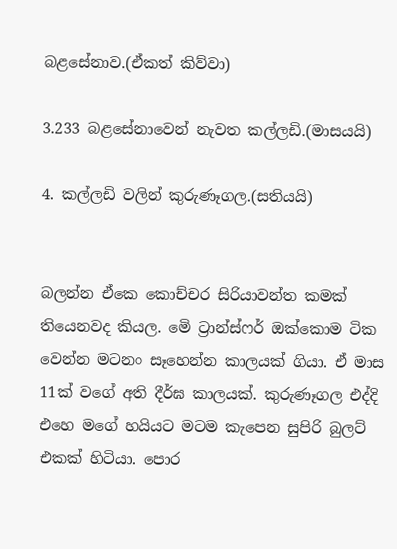බළසේනාව.(ඒකත් කිව්වා)

3.233 බළසේනාවෙන් නැවත කල්ලඩි.(මාසයයි)

4. කල්ලඩි වලින් කුරුණෑගල.(සතියයි)


බලන්න ඒකෙ කොච්චර සිරියාවන්ත කමක් තියෙනවද කියල. මෙි ට්‍රාන්ස්ෆර් ඔක්කොම ටික වෙන්න මටනං සෑහෙන්න කාලයක් ගියා. ඒ මාස 11ක් වගේ අති දීර්ඝ කාලයක්. කුරුණෑගල එද්දි එහෙ මගේ හයියට මටම කැපෙන සුපිරි බුලට් එකක් හිටියා. පොර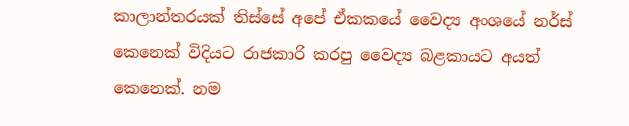කාලාන්තරයක් තිස්සේ අපේ ඒකකයේ වෛද්‍ය අංශයේ නර්ස් කෙනෙක් විදියට රාජකාරි කරපු වෛද්‍ය බළකායට අයත් කෙනෙක්. නම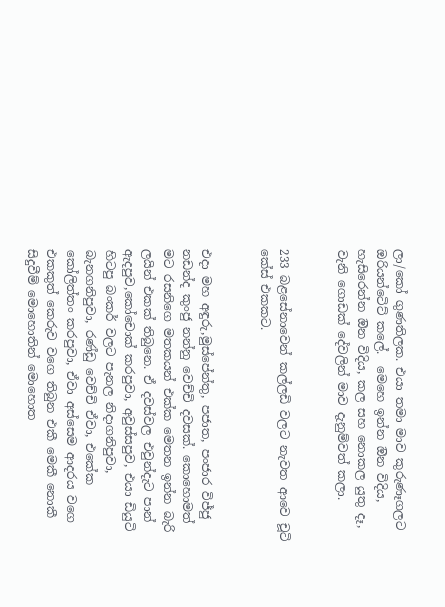ලා/කෝ ගුණතිලක. එයා තමා මාව කුරුණෑගලට ඔරියන්ටෙිට් කලේ.  මෙහෙ ඉන්න ඔින විදිය, හැසිරෙන්න ඔින විදිය, කල සහ නොකල යුතු දෑ, වැනි ගොඩක් දේවලින් මාව දැනුම්වත් කලා.


233 බළසේනාවෙන් කල්ලඩි වලට නැවත ආවෙ චූටි කේස් එකකට.


එදා මහ අඳුරු,මුස්පේන්තු, පජාත, පංජාර විජ්ජු නඩන්ද කුංජු නන්නු වෙච්චි දවසක්. කොහොමත් මට රසනිගෙ මතකයන් එක්ක මෙතන ඉන්න බැරි ලයින් එකක් තිබුනෙ. ඒ දවස්වල එවුන්දැට පාන් ඇදපුව,කෝචොක් කරපුවා, අවුස්සපුව, එයා ඩියුටි හිටපු බංකර් වලට පැනල නිදාගනිපුවා, බැනගනිපුවා, රණ්ඩු වෙච්චි ඒවා, එකේක කෝලිත්තං කරපුවා, ඒවා අස්සෙම ආදරය වගෙ එකකුත් කෙරුව වගෙ තිබුන එකී මෙකී නොකී  සිදුවීම් මොහොතින් මොහොත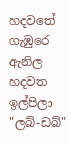හදවතේ ගැඹුරෙ ඇනිල හදවත ඉල්පිලා "ලබ්-ඩබ්"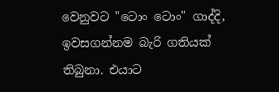වෙනුවට "ටොං ටොං" ගාද්දි, ඉවසගන්නම බැරි ගතියක් තිබුනා. එයාට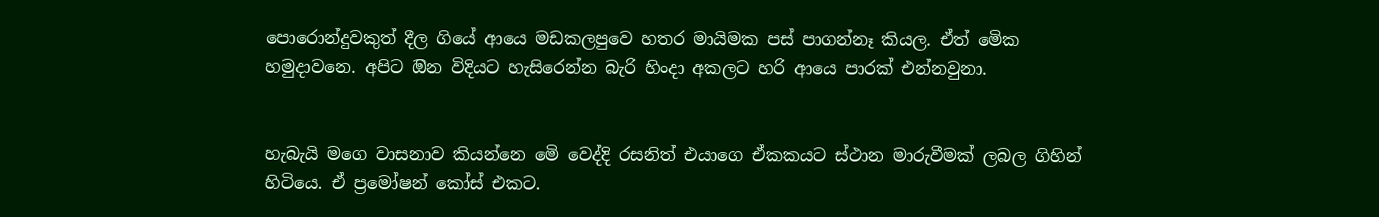පොරොන්දුවකුත් දීල ගියේ ආයෙ මඩකලපුවෙ හතර මායිමක පස් පාගන්නෑ කියල. ඒත් මෙික හමුදාවනෙ. අපිට ඔින විදියට හැසිරෙන්න බැරි හිංදා අකලට හරි ආයෙ පාරක් එන්නවුනා.


හැබැයි මගෙ වාසනාව කියන්නෙ මෙි වෙද්දි රසනිත් එයාගෙ ඒකකයට ස්ථාන මාරුවීමක් ලබල ගිහින් හිටියෙ. ඒ ප්‍රමෝෂන් කෝස් එකට.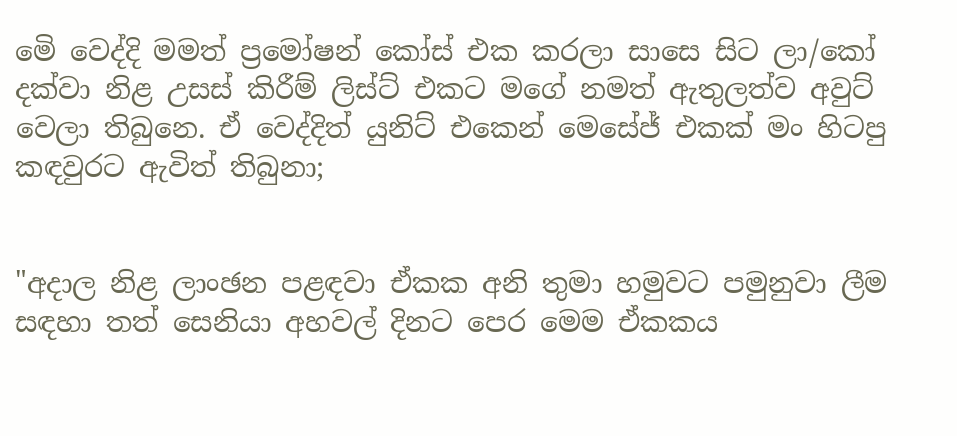මෙි වෙද්දි මමත් ප්‍රමෝෂන් කෝස් එක කරලා සාසෙ සිට ලා/කෝ දක්වා නිළ උසස් කිරීම් ලිස්ට් එකට මගේ නමත් ඇතුලත්ව අවුට් වෙලා තිබුනෙ. ඒ වෙද්දිත් යුනිට් එකෙන් මෙසේජ් එකක් මං හිටපු කඳවුරට ඇවිත් තිබුනා;


"අදාල නිළ ලාංඡන පළඳවා ඒකක අනි තුමා හමුවට පමුනුවා ලීම සඳහා තත් සෙනියා අහවල් දිනට පෙර මෙම ඒකකය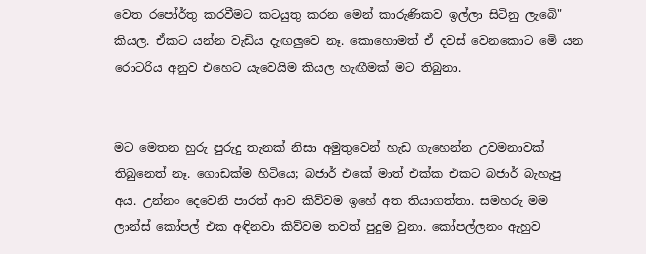වෙත රපෝර්තු කරවීමට කටයුතු කරන මෙන් කාරුණිකව ඉල්ලා සිටිනු ලැබෙි" කියල. ඒකට යන්න වැඩිය දැඟලුවෙ නෑ. කොහොමත් ඒ දවස් වෙනකොට මෙි යන රොටරිය අනුව එහෙට යැවෙයිම කියල හැඟීමක් මට තිබුනා.


මට මෙතන හුරු පුරුදු තැනක් නිසා අමුතුවෙන් හැඩ ගැහෙන්න උවමනාවක් තිබුනෙත් නෑ. ගොඩක්ම හිටියෙ; බජාර් එකේ මාත් එක්ක එකට බජාර් බැහැපු අය. උන්නං දෙවෙනි පාරත් ආව කිව්වම ඉහේ අත තියාගත්තා. සමහරු මම ලාන්ස් කෝපල් එක අඳිනවා කිව්වම තවත් පුදුම වුනා. කෝපල්ලනං ඇහුව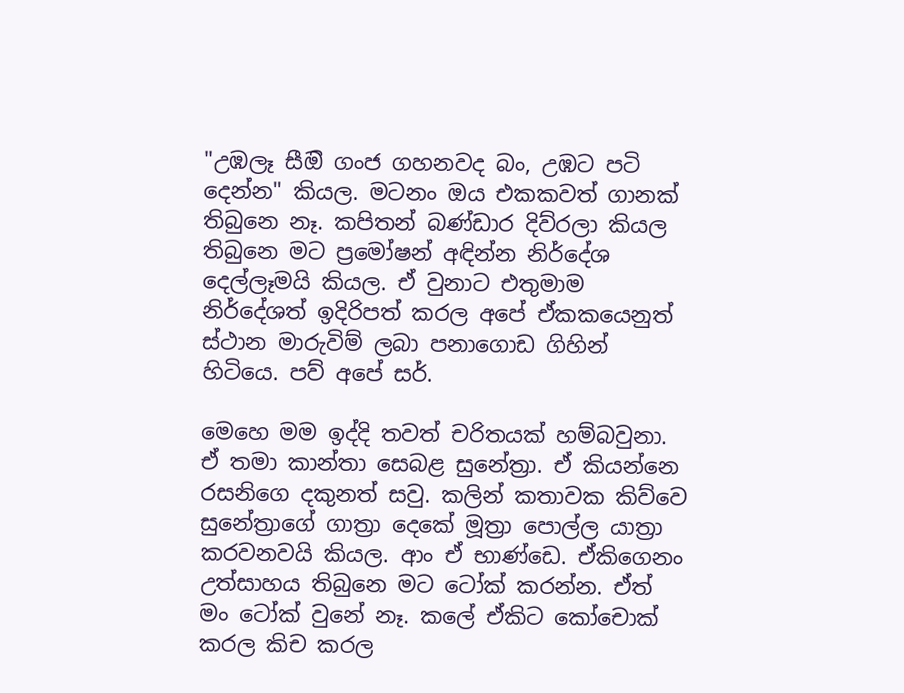"උඹලෑ සීඔි ගංජ ගහනවද බං, උඹට පටි දෙන්න" කියල. මටනං ඔය එකකවත් ගානක් තිබුනෙ නෑ. කපිතන් බණ්ඩාර දිව්රලා කියල තිබුනෙ මට ප්‍රමෝෂන් අඳින්න නිර්දේශ දෙල්ලෑමයි කියල. ඒ වුනාට එතුමාම නිර්දේශත් ඉදිරිපත් කරල අපේ ඒකකයෙනුත් ස්ථාන මාරුවිම් ලබා පනාගොඩ ගිහින් හිටියෙ. පව් අපේ සර්.

මෙහෙ මම ඉද්දි තවත් චරිතයක් හම්බවුනා. ඒ තමා කාන්තා සෙබළ සුනේත්‍රා. ඒ කියන්නෙ රසනිගෙ දකුනත් සවු. කලින් කතාවක කිව්වෙ සුනේත්‍රාගේ ගාත්‍රා දෙකේ මූත්‍රා පොල්ල යාත්‍රා කරවනවයි කියල. ආං ඒ භාණ්ඩෙ. ඒකිගෙනං උත්සාහය තිබුනෙ මට ටෝක් කරන්න. ඒත් මං ටෝක් වුනේ නෑ. කලේ ඒකිට කෝචොක් කරල කිච කරල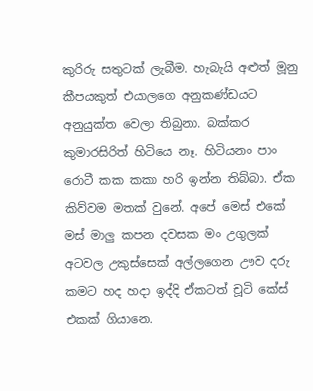කුරිරු සතුටක් ලැබීම. හැබැයි අළුත් මූනු කීපයකුත් එයාලගෙ අනුකණ්ඩයට අනුයුක්ත වෙලා තිබුනා. බක්කර කුමාරසිරිත් හිටියෙ නෑ. හිටියනං පාං රොටී කක කකා හරි ඉන්න තිබ්බා. ඒක කිව්වම මතක් වුනේ. අපේ මෙස් එකේ මස් මාලු කපන දවසක මං උගුලක් අටවල උකුස්සෙක් අල්ලගෙන ඌව දරු කමට හද හදා ඉද්දි ඒකටත් චූටි කේස් එකක් ගියානෙ.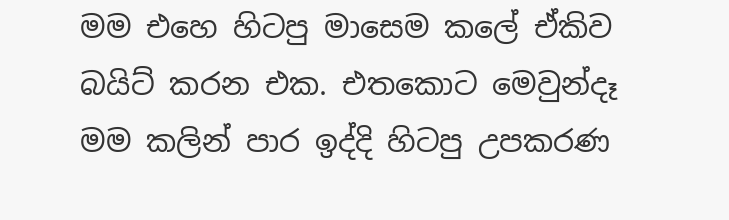මම එහෙ හිටපු මාසෙම කලේ ඒකිව බයිට් කරන එක. එතකොට මෙවුන්දෑ මම කලින් පාර ඉද්දි හිටපු උපකරණ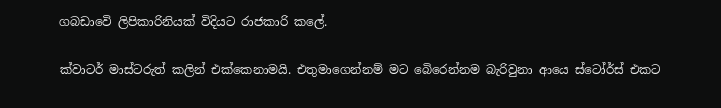ගබඩාවෙි ලිපිකාරිනියක් විදියට රාජකාරි කලේ.

ක්වාටර් මාස්ටරුත් කලින් එක්කෙනාමයි. එතුමාගෙන්නම් මට බෙිරෙන්නම බැරිවුනා ආයෙ ස්ටෝර්ස් එකට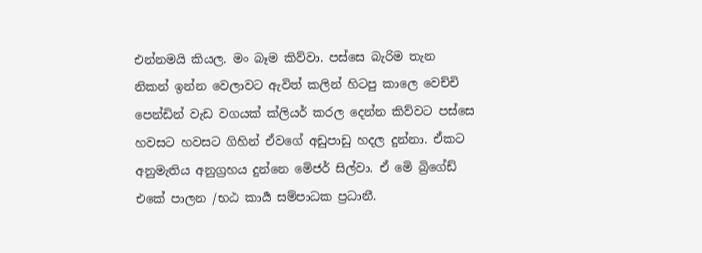එන්නමයි කියල. මං බෑම කිව්වා. පස්සෙ බැරිම තැන නිකන් ඉන්න වෙලාවට ඇවිත් කලින් හිටපු කාලෙ වෙච්චි පෙන්ඩින් වැඩ වගයක් ක්ලියර් කරල දෙන්න කිව්වට පස්සෙ හවසට හවසට ගිහින් ඒවගේ අඩුපාඩු හදල දුන්නා. ඒකට අනුමැතිය අනුග්‍රහය දුන්නෙ මෙිජර් සිල්වා. ඒ මෙි බ්‍රිගේඩ් එකේ පාලන /භඨ කාර්‍ය සම්පාධක ප්‍රධානී.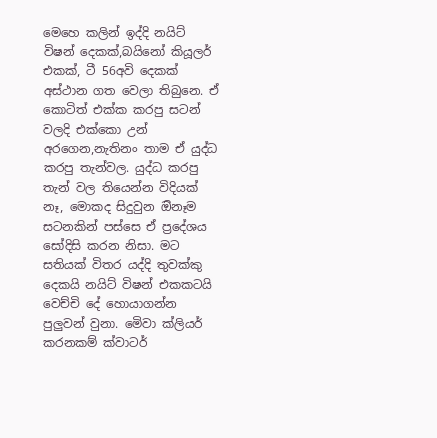මෙහෙ කලින් ඉද්දි නයිට් විෂන් දෙකක්,බයිනෝ කියූලර් එකක්, ටී 56අවි දෙකක් අස්ථාන ගත වෙලා තිබුනෙ. ඒ කොටිත් එක්ක කරපු සටන් වලදි එක්කො උන් අරගෙන,නැතිනං තාම ඒ යුද්ධ කරපු තැන්වල. යුද්ධ කරපු තැන් වල තියෙන්න විදියක් නෑ, මොකද සිදුවුන ඔිනෑම සටනකින් පස්සෙ ඒ ප්‍රදේශය සෝදිසි කරන නිසා. මට සතියක් විතර යද්දි තුවක්කු දෙකයි නයිට් විෂන් එකකටයි වෙච්චි දේ හොයාගන්න පුලුවන් වුනා. මෙිවා ක්ලියර් කරනකම් ක්වාටර්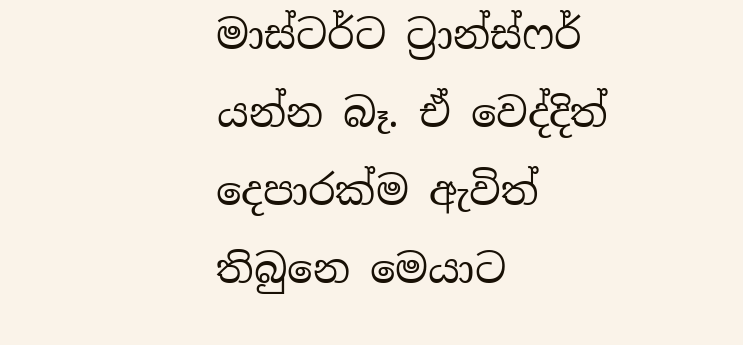මාස්ටර්ට ට්‍රාන්ස්ෆර් යන්න බෑ. ඒ වෙද්දිත් දෙපාරක්ම ඇවිත් තිබුනෙ මෙයාට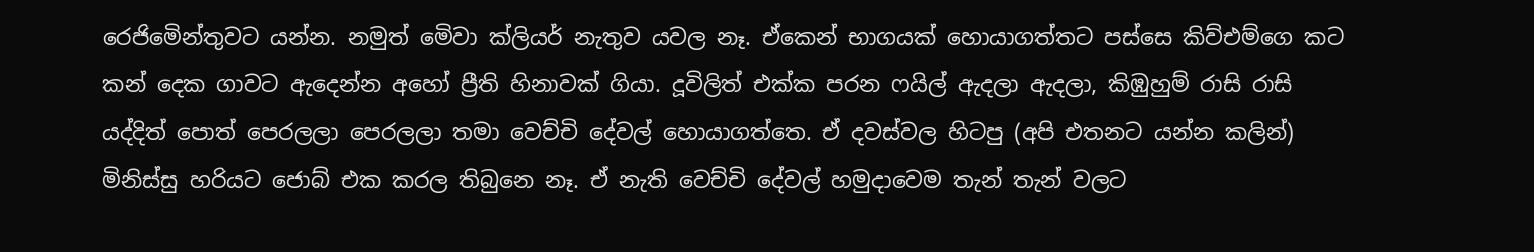රෙජිමෙින්තුවට යන්න. නමුත් මෙිවා ක්ලියර් නැතුව යවල නෑ. ඒකෙන් භාගයක් හොයාගත්තට පස්සෙ කිව්එම්ගෙ කට කන් දෙක ගාවට ඇදෙන්න අහෝ ප්‍රීති හිනාවක් ගියා. දූවිලිත් එක්ක පරන ෆයිල් ඇදලා ඇදලා, කිඹුහුම් රාසි රාසි යද්දිත් පොත් පෙරලලා පෙරලලා තමා වෙච්චි දේවල් හොයාගත්තෙ. ඒ දවස්වල හිටපු (අපි එතනට යන්න කලින්) මිනිස්සු හරියට ජොබ් එක කරල තිබුනෙ නෑ. ඒ නැති වෙච්චි දේවල් හමුදාවෙම තැන් තැන් වලට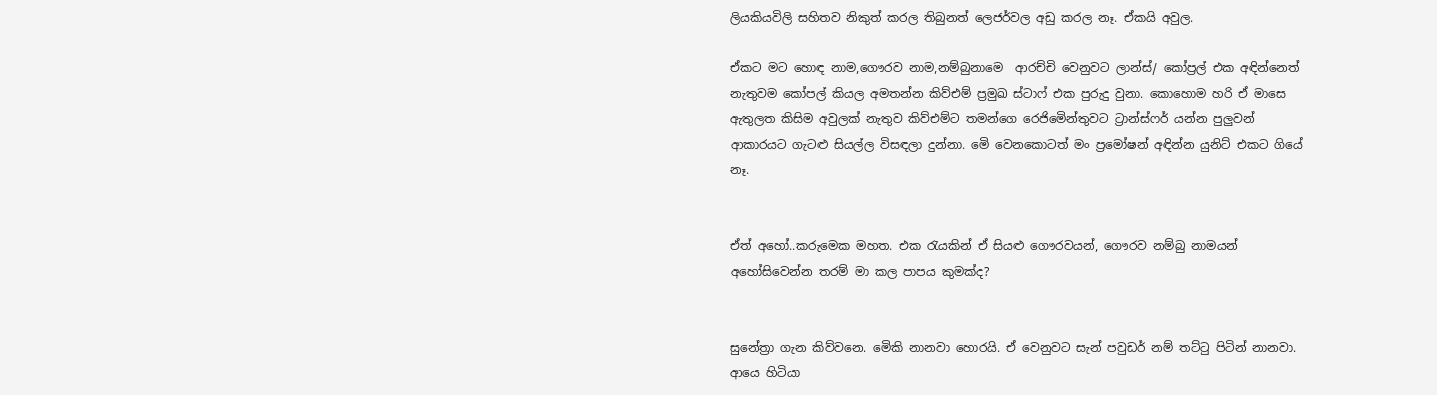ලියකියවිලි සහිතව නිකුත් කරල තිබුනත් ලෙජර්වල අඩු කරල නෑ. ඒකයි අවුල.

ඒකට මට හොඳ නාම,ගෞරව නාම,නම්බුනාමෙ  ආරච්චි වෙනුවට ලාන්ස්/ කෝප්‍රල් එක අඳින්නෙත් නැතුවම කෝපල් කියල අමතන්න කිව්එම් ප්‍රමුඛ ස්ටාෆ් එක පුරුදු වුනා. කොහොම හරි ඒ මාසෙ ඇතුලත කිසිම අවුලක් නැතුව කිව්එම්ට තමන්ගෙ රෙජිමෙින්තුවට ට්‍රාන්ස්ෆර් යන්න පුලුවන් ආකාරයට ගැටළු සියල්ල විසඳලා දුන්නා. මෙි වෙනකොටත් මං ප්‍රමෝෂන් අඳින්න යුනිට් එකට ගියේ නෑ.


ඒත් අහෝ..කරුමෙක මහත. එක රැයකින් ඒ සියළු ගෞරවයන්, ගෞරව නම්බු නාමයන් අහෝසිවෙන්න තරම් මා කල පාපය කුමක්ද?


සුනේත්‍රා ගැන කිව්වනෙ. මෙිකි නානවා හොරයි. ඒ වෙනුවට සැන් පවුඩර් නම් තට්ටු පිටින් නානවා. ආයෙ හිටියා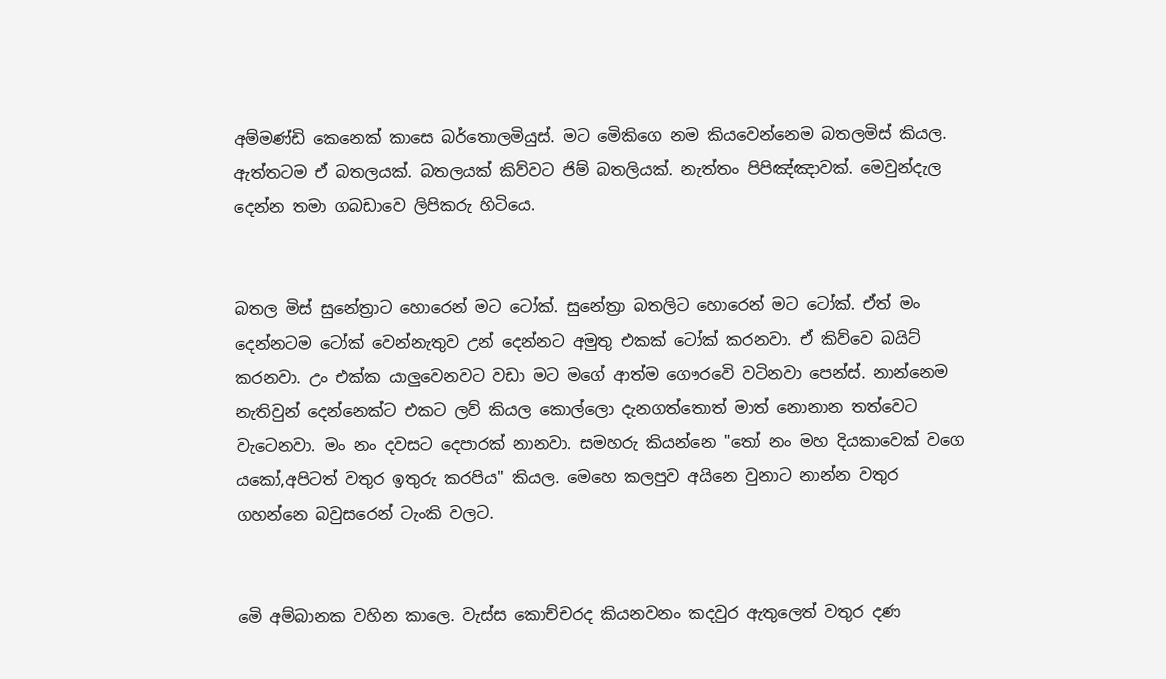අම්මණ්ඩි කෙනෙක් කාසෙ බර්තොලමියුස්. මට මෙිකිගෙ නම කියවෙන්නෙම බතලමිස් කියල. ඇත්තටම ඒ බතලයක්. බතලයක් කිව්වට ජිම් බතලියක්. නැත්තං පිපිඤ්ඤාවක්. මෙවුන්දැල දෙන්න තමා ගබඩාවෙ ලිපිකරු හිටියෙ.


බතල මිස් සුනේත්‍රාට හොරෙන් මට ටෝක්. සුනේත්‍රා බතලිට හොරෙන් මට ටෝක්. ඒත් මං දෙන්නටම ටෝක් වෙන්නැතුව උන් දෙන්නට අමුතු එකක් ටෝක් කරනවා. ඒ කිව්වෙ බයිට් කරනවා. උං එක්ක යාලුවෙනවට වඩා මට මගේ ආත්ම ගෞරවෙි වටිනවා පෙන්ස්. නාන්නෙම නැතිවුන් දෙන්නෙක්ට එකට ලව් කියල කොල්ලො දැනගත්තොත් මාත් නොනාන තත්වෙට වැටෙනවා. මං නං දවසට දෙපාරක් නානවා. සමහරු කියන්නෙ "තෝ නං මහ දියකාවෙක් වගෙ යකෝ,අපිටත් වතුර ඉතුරු කරපිය" කියල. මෙහෙ කලපුව අයිනෙ වුනාට නාන්න වතුර ගහන්නෙ බවුසරෙන් ටැංකි වලට.


මෙි අම්බානක වහින කාලෙ. වැස්ස කොච්චරද කියනවනං කදවුර ඇතුලෙත් වතුර දණ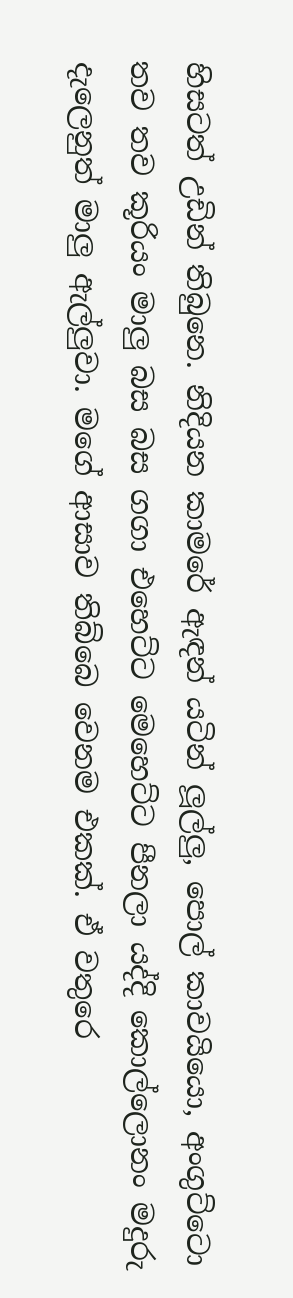හිසටත් උඩින් තිබුනෙ. නිදියන කාමරේ ඇඳන් යටින් ලූල්ලු, පොල් කාවයියො, අංගුට්ටො තව තව කූරියං මාලු බස බස ගගා එහෙට්ට මෙහෙට්ට පීනලා යද්දි කොල්ලොනං මදුරු දැලෙනුත් මාලු ඇල්ලුවා. මගේ ආසාව තිබ්බෙ වෙනම එකක්. ඒ වතුරෙ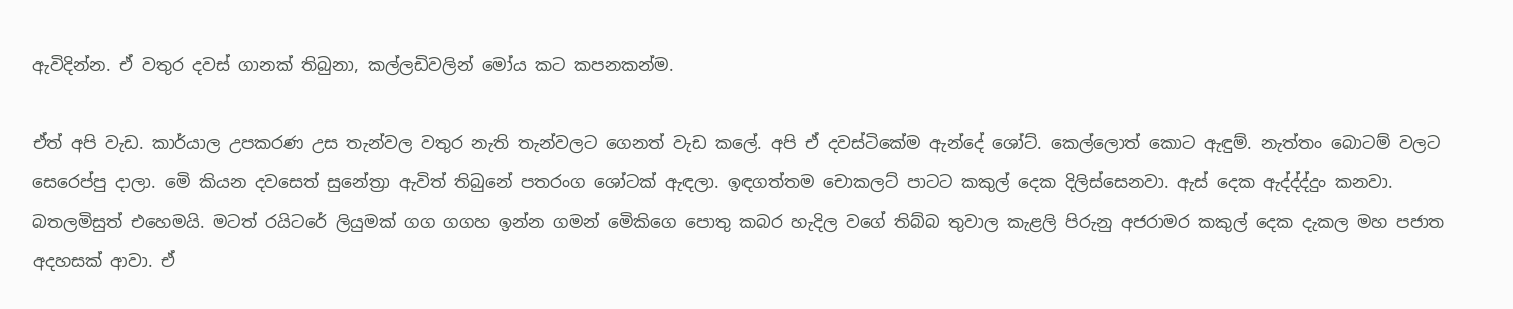ඇවිදින්න. ඒ වතුර දවස් ගානක් තිබුනා, කල්ලඩිවලින් මෝය කට කපනකන්ම.

ඒත් අපි වැඩ. කාර්යාල උපකරණ උස තැන්වල වතුර නැති තැන්වලට ගෙනත් වැඩ කලේ. අපි ඒ දවස්ටිකේම ඇන්දේ ශෝට්. කෙල්ලොත් කොට ඇඳුම්. නැත්තං බොටම් වලට සෙරෙප්පු දාලා. මෙි කියන දවසෙත් සුනේත්‍රා ඇවිත් තිබුනේ පතරංග ශෝටක් ඇඳලා. ඉඳගත්තම චොකලට් පාටට කකුල් දෙක දිලිස්සෙනවා. ඇස් දෙක ඇද්ද්ද්දුං කනවා. බතලමිසුත් එහෙමයි. මටත් රයිටරේ ලියුමක් ගග ගගහ ඉන්න ගමන් මෙිකිගෙ පොතු කබර හැදිල වගේ තිබ්බ තුවාල කැළලි පිරුනු අජරාමර කකුල් දෙක දැකල මහ පජාත අදහසක් ආවා. ඒ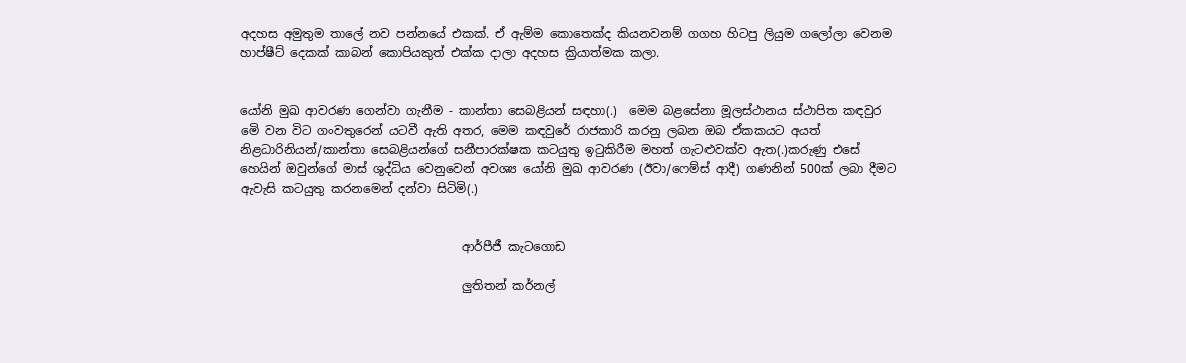අදහස අමුතුම තාලේ නව පන්නයේ එකක්. ඒ ඇම්ම කොතෙක්ද කියනවනම් ගගහ හිටපු ලියුම ගලෝලා වෙනම හාප්ෂීට් දෙකක් කාබන් කොපියකුත් එක්ක දාලා අදහස ක්‍රියාත්මක කලා.


යෝනි මුඛ ආවරණ ගෙන්වා ගැනීම - කාන්තා සෙබළියන් සඳහා(.)  මෙම බළසේනා මූලස්ථානය ස්ථාපිත කඳවුර මෙි වන විට ගංවතුරෙන් යටවී ඇති අතර, මෙම කඳවුරේ රාජකාරි කරනු ලබන ඔබ ඒකකයට අයත් නිළධාරිනියන්/කාන්තා සෙබළියන්ගේ සනීපාරක්ෂක කටයුතු ඉටුකිරීම මහත් ගැටළුවක්ව ඇත(.)කරුණු එසේ හෙයින් ඔවුන්ගේ මාස් ශුද්ධිය වෙනුවෙන් අවශ්‍ය යෝනි මුඛ ආවරණ (ඊවා/ෆෙම්ස් ආදී) ගණනින් 500ක් ලබා දීමට ඇවැසි කටයුතු කරනමෙන් දන්වා සිටිමි(.)


                                     ආර්පීජී කැටගොඩ

                                     ලුතිතන් කර්නල්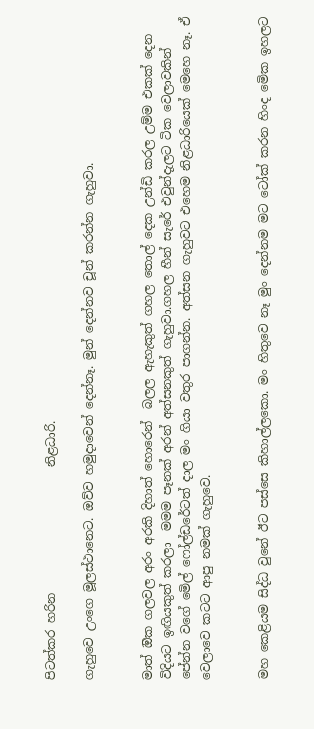පිටත්කර හරින                     නිළධාරි.

ගැහුවෙ උංගෙ මූලස්ථානෙට. ඔව්ව හමුදාවෙන් දෙන්නෑ. මුන් දෙන්නව චූන් කරන්න ගැහුවා.


මාත් ඔික ගලවල අරං අරකි දිහාත් හොරෙන්  බලල ඇහැකුත් ගහල තොල් දෙක උන්ඩි කරල උම්ම එකක් දෙන විදියට ඉඟියකුත් කරලා  මමම පෑනක් අරන් අත්සනකුත් ගැහුවා.ගහල හීන් සැරේ එවුන්දැලට ටික වෙලාවකින් පේන්න වගේ මෙිල් ෆෝල්ඩරේටත් දාල මං ගියා වතුර පාගන්න. අත්සන ගැහුවට එහෙම නිළධාරියෙක් මෙහෙ නෑ. ඒ වෙලාවෙ කටට ආපු නමක් ගැහුවෙ.


මහ කෙළියම සිද්ධ වුනේ ඊට පස්සෙ කිහාල්ලකො. මං හිතුවෙ නෑ මුං දෙන්නම මට ටෝක් කරන හිංද මෙික ඉහලට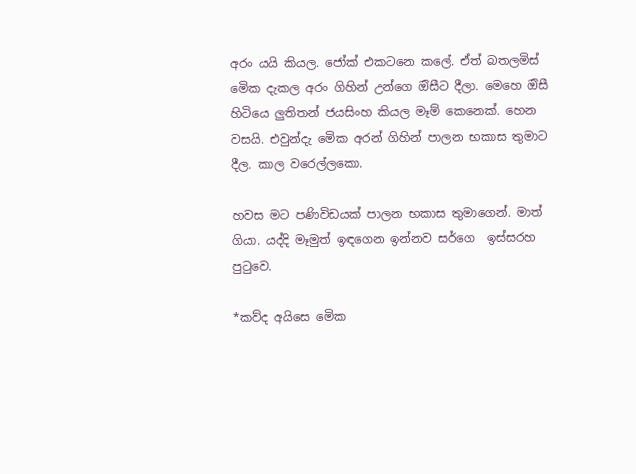අරං යයි කියල. ජෝක් එකටනෙ කලේ. ඒත් බතලමිස් මෙික දැකල අරං ගිහින් උන්ගෙ ඔිසීට දීලා. මෙහෙ ඔිසී හිටියෙ ලුතිතන් ජයසිංහ කියල මෑම් කෙනෙක්. හෙන වසයි. එවුන්දැ මෙික අරන් ගිහින් පාලන භකාස තුමාට දීල. කාල වරෙල්ලකො.

හවස මට පණිවිඩයක් පාලන භකාස තුමාගෙන්. මාත් ගියා. යද්දි මෑමුත් ඉඳගෙන ඉන්නව සර්ගෙ  ඉස්සරහ පුටුවෙ.

*කව්ද අයිසෙ මෙික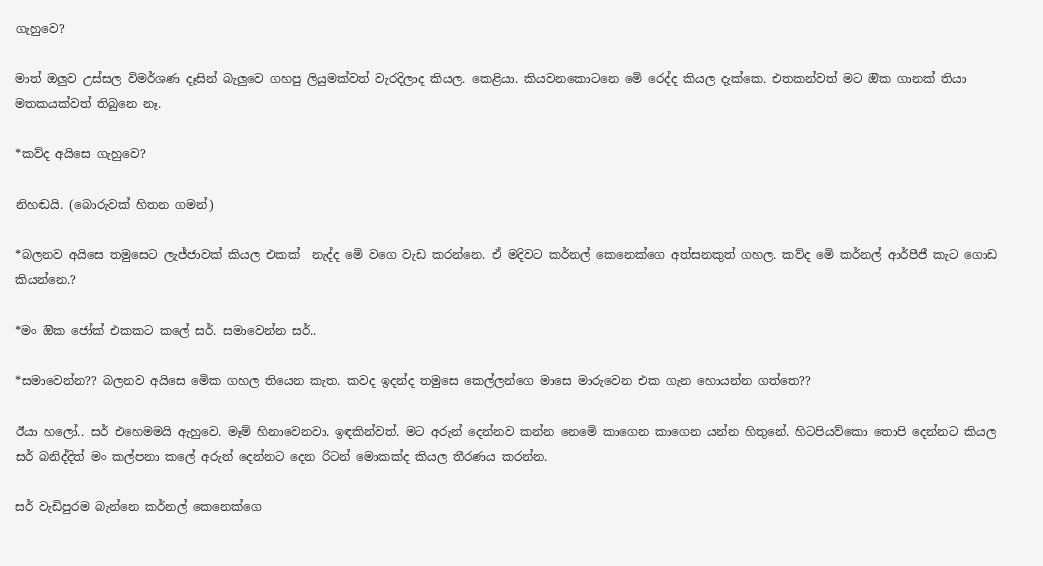ගැහුවෙ?

මාත් ඔලුව උස්සල විමර්ශණ දෑසින් බැලුවෙ ගහපු ලියුමක්වත් වැරදිලාද කියල. කෙළියා. කියවනකොටනෙ මෙි රෙද්ද කියල දැක්කෙ. එතකන්වත් මට ඔික ගානක් තියා මතකයක්වත් තිබුනෙ නෑ.

*කව්ද අයිසෙ ගැහුවෙ?

නිහඬයි. (බොරුවක් හිතන ගමන්)

*බලනව අයිසෙ තමුසෙට ලැජ්ජාවක් කියල එකක්  නැද්ද මෙි වගෙ වැඩ කරන්නෙ. ඒ මදිවට කර්නල් කෙනෙක්ගෙ අත්සනකුත් ගහල. කව්ද මෙි කර්නල් ආර්පීජී කැට ගොඩ කියන්නෙ.?

*මං ඔික ජෝක් එකකට කලේ සර්. සමාවෙන්න සර්..

*සමාවෙන්න?? බලනව අයිසෙ මෙික ගහල තියෙන කැත. කවද ඉදන්ද තමුසෙ කෙල්ලන්ගෙ මාසෙ මාරුවෙන එක ගැන හොයන්න ගත්තෙ??

ඊයා හලෝ.. සර් එහෙමමයි ඇහුවෙ. මෑම් හිනාවෙනවා. ඉඳකින්වත්. මට අරුන් දෙන්නව කන්න නෙමෙි කාගෙන කාගෙන යන්න හිතුනේ. හිටපියව්කො තොපි දෙන්නට කියල සර් බනිද්දිත් මං කල්පනා කලේ අරුන් දෙන්නට දෙන රිටන් මොකක්ද කියල තීරණය කරන්න.

සර් වැඩිපුරම බැන්නෙ කර්නල් කෙනෙක්ගෙ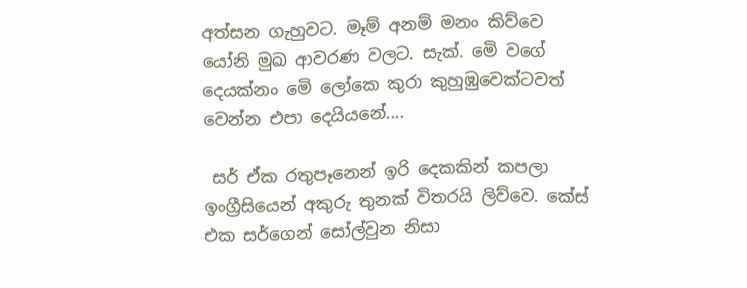අත්සන ගැහුවට. මෑම් අනම් මනං කිව්වෙ යෝනි මුඛ ආවරණ වලට. සැක්. මෙි වගේ දෙයක්නං මෙි ලෝකෙ කුරා කුහුඹුවෙක්ටවත් වෙන්න එපා දෙයියනේ....

 සර් ඒක රතුපෑනෙන් ඉරි දෙකකින් කපලා ඉංග්‍රීසියෙන් අකුරු තුනක් විතරයි ලිව්වෙ. කේස් එක සර්ගෙන් සෝල්වුන නිසා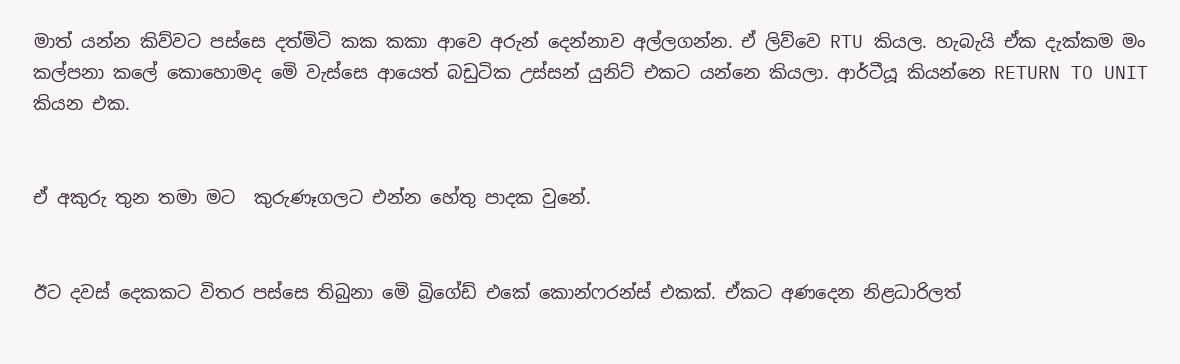මාත් යන්න කිව්වට පස්සෙ දත්මිටි කක කකා ආවෙ අරුන් දෙන්නාව අල්ලගන්න. ඒ ලිව්වෙ RTU කියල. හැබැයි ඒක දැක්කම මං කල්පනා කලේ කොහොමද මෙි වැස්සෙ ආයෙත් බඩුටික උස්සන් යුනිට් එකට යන්නෙ කියලා. ආර්ටීයූ කියන්නෙ RETURN TO UNIT කියන එක.


ඒ අකුරු තුන තමා මට  කුරුණෑගලට එන්න හේතු පාදක වුනේ.


ඊට දවස් දෙකකට විතර පස්සෙ තිබුනා මෙි බ්‍රිගේඩ් එකේ කොන්ෆරන්ස් එකක්. ඒකට අණදෙන නිළධාරිලත්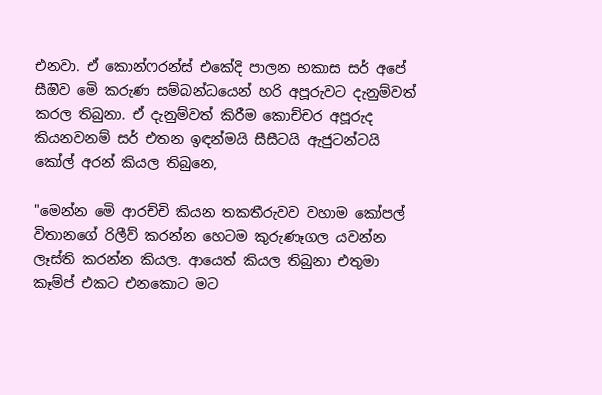එනවා. ඒ කොන්ෆරන්ස් එකේදි පාලන භකාස සර් අපේ සීඔිව මෙි කරුණ සම්බන්ධයෙන් හරි අපූරුවට දැනුම්වත් කරල තිබුනා. ඒ දැනුම්වත් කිරීම කොච්චර අපූරුද කියනවනම් සර් එතන ඉඳන්මයි සීසීටයි ඇජුටන්ටයි කෝල් අරන් කියල තිබුනෙ,

"මෙන්න මෙි ආරච්චි කියන තකතීරුවව වහාම කෝපල් විතානගේ රිලීව් කරන්න හෙටම කුරුණෑගල යවන්න ලෑස්ති කරන්න කියල. ආයෙත් කියල තිබුනා එතුමා කෑම්ප් එකට එනකොට මට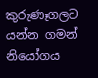කුරුණෑගලට යන්න ගමන් නියෝගය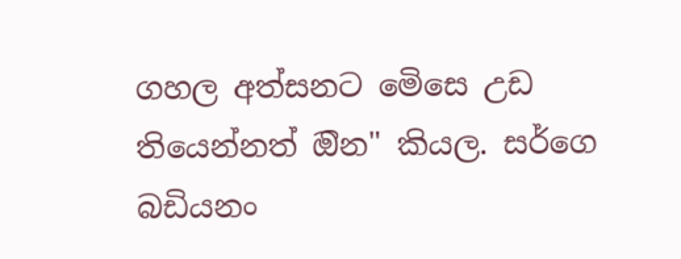ගහල අත්සනට මෙිසෙ උඩ තියෙන්නත් ඔින" කියල. සර්ගෙ බඩියනං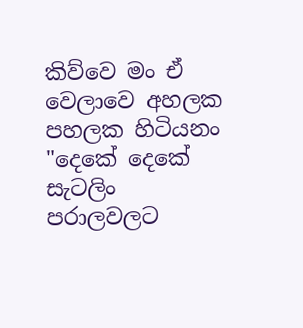කිව්වෙ මං ඒ වෙලාවෙ අහලක පහලක හිටියනං "දෙකේ දෙකේ සැටලිං පරාලවලට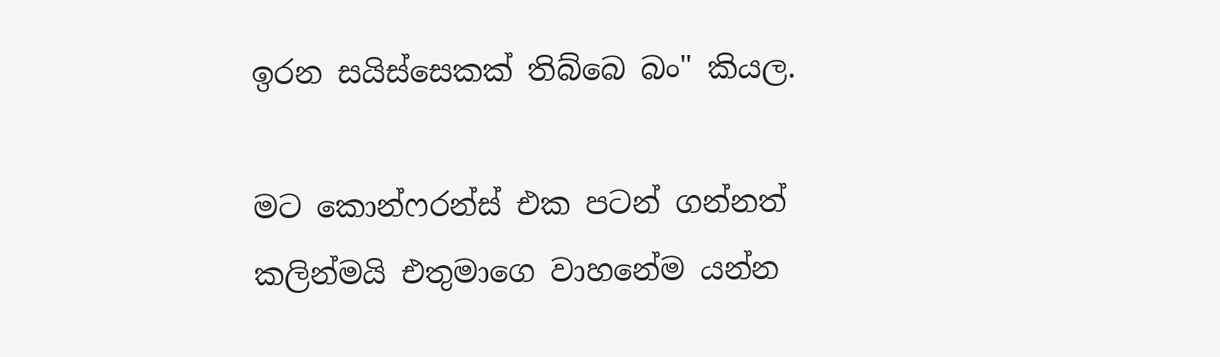ඉරන සයිස්සෙකක් තිබ්බෙ බං" කියල.

මට කොන්ෆරන්ස් එක පටන් ගන්නත් කලින්මයි එතුමාගෙ වාහනේම යන්න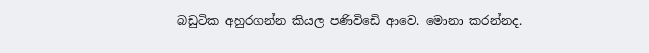බඩුටික අහුරගන්න කියල පණිවිඩෙි ආවෙ. මොනා කරන්නද.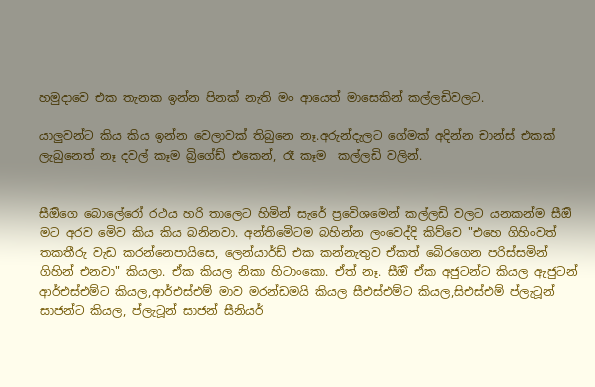හමුදාවෙ එක තැනක ඉන්න පිනක් නැති මං ආයෙත් මාසෙකින් කල්ලඩිවලට.

යාලුවන්ට කිය කිය ඉන්න වෙලාවක් තිබුනෙ නෑ.අරුන්දැලට ගේමක් අදින්න චාන්ස් එකක් ලැබුනෙත් නෑ දවල් කෑම බ්‍රිගේඩ් එකෙන්, රෑ කෑම  කල්ලඩි වලින්.


සීඔිගෙ බොලේරෝ රථය හරි තාලෙට හිමින් සැරේ ප්‍රවෙිශමෙන් කල්ලඩි වලට යනකන්ම සීඔි මට අරව මෙිව කිය කිය බනිනවා. අන්තිමෙිටම බහින්න ලංවෙද්දි කිව්වෙ "එහෙ ගිහිංවත් තකතීරු වැඩ කරන්නෙපායිසෙ, ලෙන්යාර්ඩ් එක කන්නැතුව ඒකත් බෙිරගෙන පරිස්සමින් ගිහින් එනවා" කියලා. ඒක කියල නිකා හිටාංකො. ඒත් නෑ. සීඔි ඒක අජුටන්ට කියල ඇජුටන් ආර්එස්එම්ට කියල,ආර්එස්එම් මාව මරන්ඩමයි කියල සීඑස්එම්ට කියල,සිඑස්එම් ප්ලැටූන් සාජන්ට කියල, ප්ලැටූන් සාජන් සීනියර්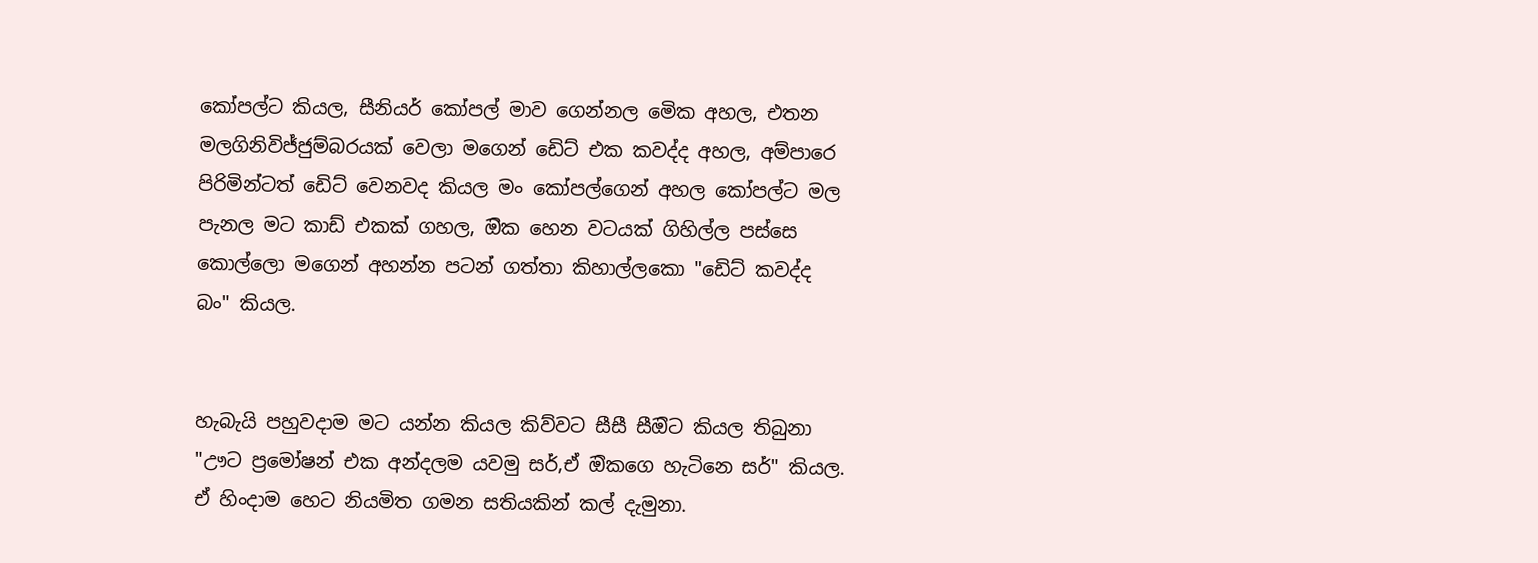කෝපල්ට කියල, සීනියර් කෝපල් මාව ගෙන්නල මෙික අහල, එතන මලගිනිවිජ්ජුම්බරයක් වෙලා මගෙන් ඩෙිට් එක කවද්ද අහල, අම්පාරෙ පිරිමින්ටත් ඩෙිට් වෙනවද කියල මං කෝපල්ගෙන් අහල කෝපල්ට මල පැනල මට කාඩ් එකක් ගහල, ඔික හෙන වටයක් ගිහිල්ල පස්සෙ කොල්ලො මගෙන් අහන්න පටන් ගත්තා කිහාල්ලකො "ඩෙිට් කවද්ද බං" කියල.


හැබැයි පහුවදාම මට යන්න කියල කිව්වට සීසී සීඔිට කියල තිබුනා "ඌට ප්‍රමෝෂන් එක අන්දලම යවමු සර්,ඒ ඔිකගෙ හැටිනෙ සර්" කියල. ඒ හිංදාම හෙට නියමිත ගමන සතියකින් කල් දැමුනා.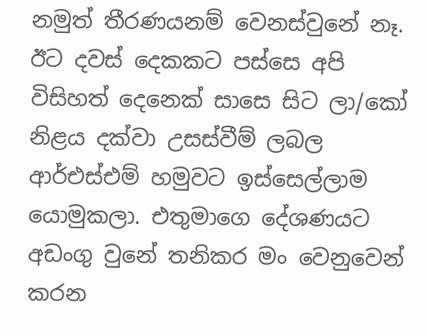නමුත් තීරණයනම් වෙනස්වුනේ නෑ. ඊට දවස් දෙකකට පස්සෙ අපි විසිහත් දෙනෙක් සාසෙ සිට ලා/කෝ නිළය දක්වා උසස්වීම් ලබල ආර්එස්එම් හමුවට ඉස්සෙල්ලාම යොමුකලා. එතුමාගෙ දේශණයට අඩංගු වුනේ තනිකර මං වෙනුවෙන් කරන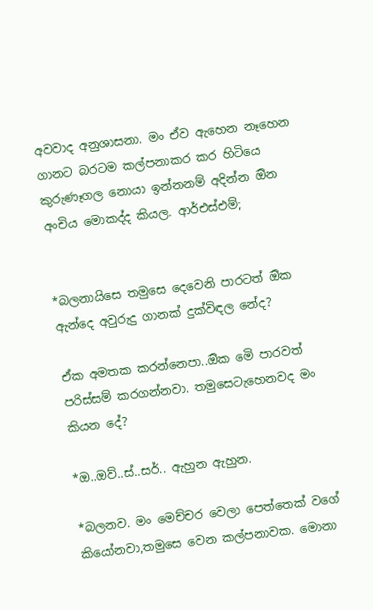අවවාද අනුශාසනා. මං ඒව ඇහෙන නෑහෙන ගානට බරටම කල්පනාකර කර හිටියෙ කුරුණෑගල නොයා ඉන්නනම් අදින්න ඔින අංචිය මොකද්ද කියල. ආර්එස්එම්;


*බලනායිසෙ තමුසෙ දෙවෙනි පාරටත් ඔික ඇන්දෙ අවුරුදු ගානක් දුක්විඳල නේද?

ඒක අමතක කරන්නෙපා..ඔික මෙි පාරවත් පරිස්සම් කරගන්නවා. තමුසෙටැහෙනවද මං කියන දේ?

*ඔ..ඔව්..ස්..සර්.. ඇහුන ඇහුන.

*බලනව. මං මෙච්චර වෙලා පෙත්තෙක් වගේ  කියෝනවා,තමුසෙ වෙන කල්පනාවක. මොනා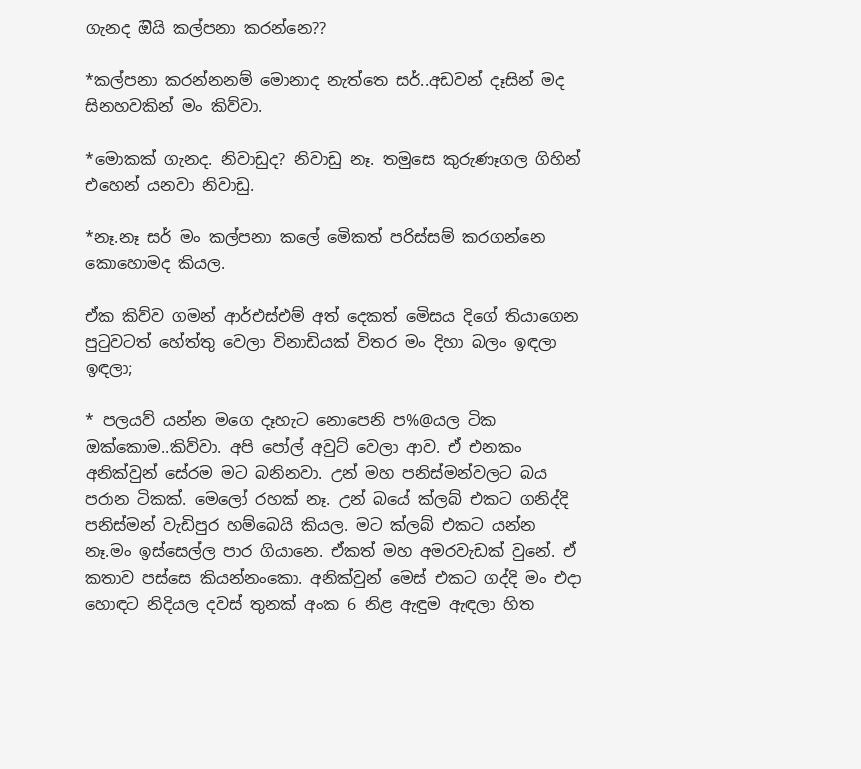ගැනද ඔියි කල්පනා කරන්නෙ??

*කල්පනා කරන්නනම් මොනාද නැත්තෙ සර්..අඩවන් දෑසින් මද සිනහවකින් මං කිව්වා.

*මොකක් ගැනද. නිවාඩුද? නිවාඩු නෑ. තමුසෙ කුරුණෑගල ගිහින් එහෙන් යනවා නිවාඩු.

*නෑ.නෑ සර් මං කල්පනා කලේ මෙිකත් පරිස්සම් කරගන්නෙ කොහොමද කියල.

ඒක කිව්ව ගමන් ආර්එස්එම් අත් දෙකත් මෙිසය දිගේ තියාගෙන පුටුවටත් හේත්තු වෙලා විනාඩියක් විතර මං දිහා බලං ඉඳලා ඉඳලා;

* පලයව් යන්න මගෙ දෑහැට නොපෙනි ප%@යල ටික ඔක්කොම..කිව්වා. අපි පෝල් අවුට් වෙලා ආව. ඒ එනකං  අනික්වුන් සේරම මට බනිනවා. උන් මහ පනිස්මන්වලට බය පරාන ටිකක්. මෙලෝ රහක් නෑ. උන් බයේ ක්ලබ් එකට ගනිද්දි පනිස්මන් වැඩිපුර හම්බෙයි කියල. මට ක්ලබ් එකට යන්න නෑ.මං ඉස්සෙල්ල පාර ගියානෙ. ඒකත් මහ අමරවැඩක් වුනේ. ඒ කතාව පස්සෙ කියන්නංකො. අනික්වුන් මෙස් එකට ගද්දි මං එදා හොඳට නිදියල දවස් තුනක් අංක 6 නිළ ඇඳුම ඇඳලා හිත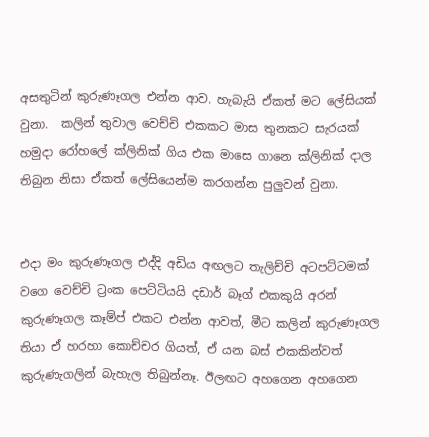අසතුටින් කුරුණෑගල එන්න ආව. හැබැයි ඒකත් මට ලේසියක් වුනා.  කලින් තුවාල වෙච්චි එකකට මාස තුනකට සැරයක් හමුදා රෝහලේ ක්ලිනික් ගිය එක මාසෙ ගානෙ ක්ලිනික් දාල තිබුන නිසා ඒකත් ලේසියෙන්ම කරගන්න පුලුවන් වුනා.


එදා මං කුරුණෑගල එද්දි අඩිය අඟලට තැලිච්චි අටපට්ටමක් වගෙ වෙච්චි ට්‍රංක පෙට්ටියයි දඩාර් බෑග් එකකුයි අරන් කුරුණෑගල කෑම්ප් එකට එන්න ආවත්, මීට කලින් කුරුණෑගල තියා ඒ හරහා කොච්චර ගියත්, ඒ යන බස් එකකින්වත් කුරුණැගලින් බැහැල තිබුන්නෑ. ඊලඟට අහගෙන අහගෙන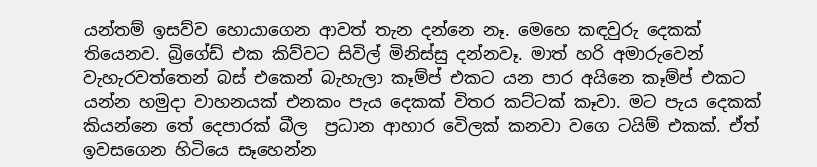යන්තම් ඉසව්ව හොයාගෙන ආවත් තැන දන්නෙ නෑ. මෙහෙ කඳවුරු දෙකක් තියෙනව. බ්‍රිගේඩ් එක කිව්වට සිවිල් මිනිස්සු දන්නවෑ. මාත් හරි අමාරුවෙන් වැහැරවත්තෙන් බස් එකෙන් බැහැලා කෑම්ප් එකට යන පාර අයිනෙ කෑම්ප් එකට යන්න හමුදා වාහනයක් එනකං පැය දෙකක් විතර කට්ටක් කෑවා. මට පැය දෙකක් කියන්නෙ තේ දෙපාරක් බීල  ප්‍රධාන ආහාර වෙිලක් කනවා වගෙ ටයිම් එකක්. ඒත් ඉවසගෙන හිටියෙ සෑහෙන්න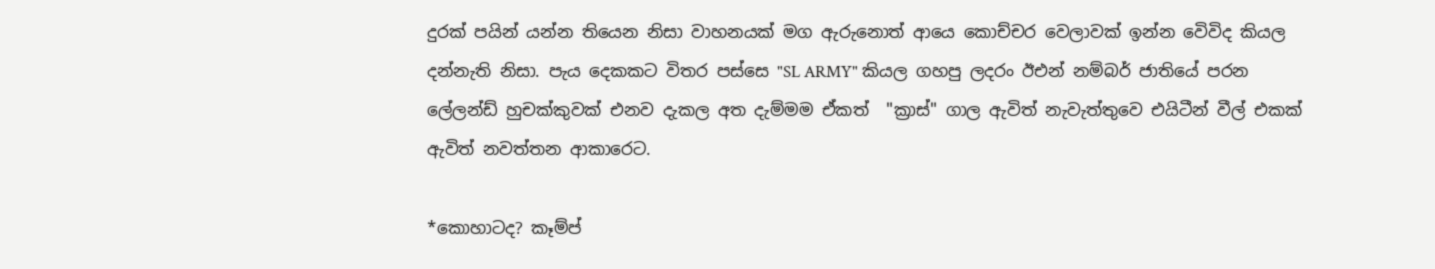දුරක් පයින් යන්න තියෙන නිසා වාහනයක් මග ඇරුනොත් ආයෙ කොච්චර වෙලාවක් ඉන්න වෙිවිද කියල දන්නැති නිසා. පැය දෙකකට විතර පස්සෙ "SL ARMY" කියල ගහපු ලදරං ඊඑන් නම්බර් ජාතියේ පරන ලේලන්ඩ් හුචක්කුවක් එනව දැකල අත දැම්මම ඒකත්  "ක්‍රාස්" ගාල ඇවිත් නැවැත්තුවෙ එයිටීන් වීල් එකක් ඇවිත් නවත්තන ආකාරෙට.

*කොහාටද? කෑම්ප්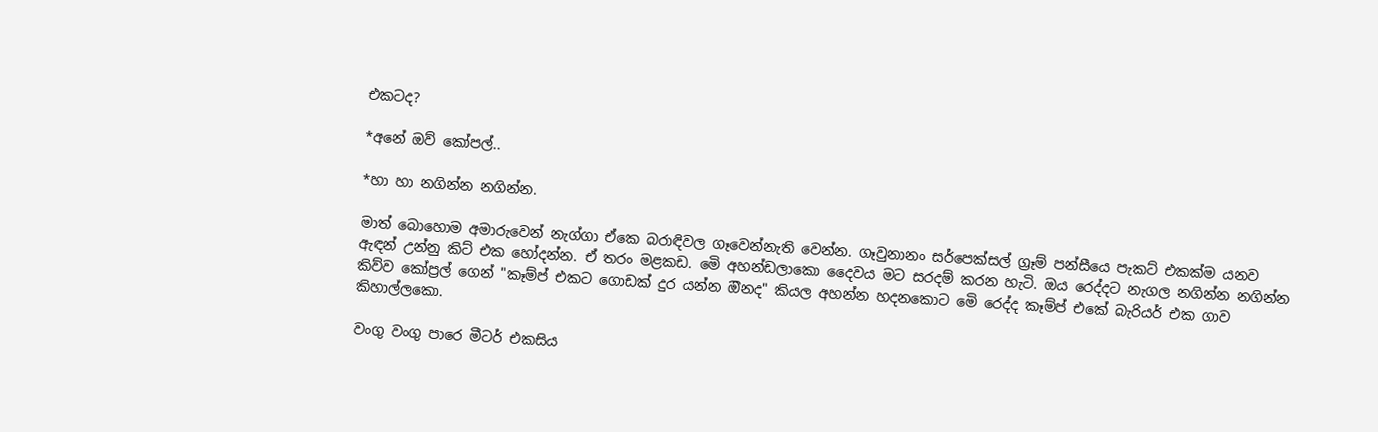එකටද?

*අනේ ඔව් කෝපල්..

*හා හා නගින්න නගින්න.

මාත් බොහොම අමාරුවෙන් නැග්ගා ඒකෙ බරාඳිවල ගෑවෙන්නැති වෙන්න. ගෑවුනානං සර්පෙක්සල් ග්‍රෑම් පන්සීයෙ පැකට් එකක්ම යනව ඇඳන් උන්නු කිට් එක හෝදන්න. ඒ තරං මළකඩ. මෙි අහන්ඩලාකො දෛවය මට සරදම් කරන හැටි. ඔය රෙද්දට නැගල නගින්න නගින්න කිව්ව කෝප්‍රල් ගෙන් "කෑම්ප් එකට ගොඩක් දුර යන්න ඔිනද" කියල අහන්න හදනකොට මෙි රෙද්ද කෑම්ප් එකේ බැරියර් එක ගාව කිහාල්ලකො.

වංගු වංගු පාරෙ මීටර් එකසිය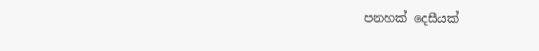පනහක් දෙසීයක්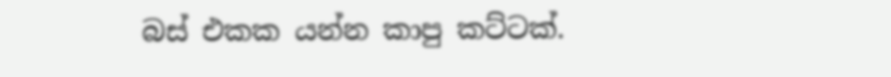බස් එකක යන්න කාපු කට්ටක්.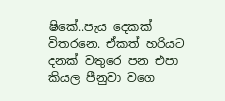ෂිකේ..පැය දෙකක් විතරනෙ. ඒකත් හරියට දනක් වතුරෙ පන එපා කියල පීනුවා වගෙ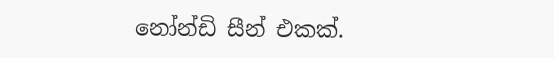නෝන්ඩි සීන් එකක්.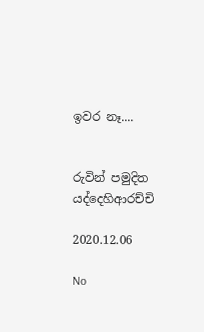ඉවර නෑ....


රුවින් පමුදිත යද්දෙහිආරච්චි

2020.12.06

No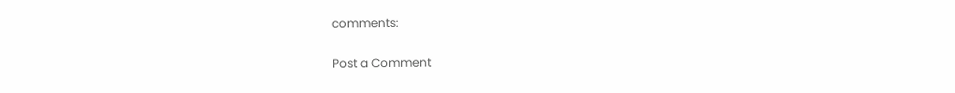comments:

Post a Comment